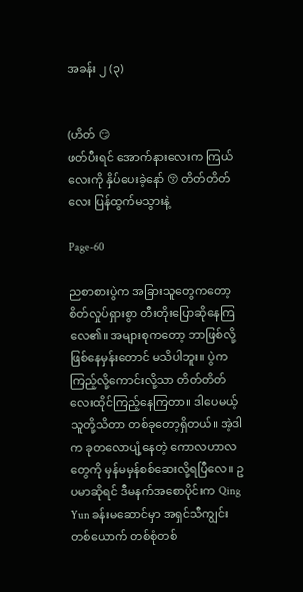အခန်း ၂ (၃)


(ဟိတ် 😏
ဖတ်ပီးရင် အောက်နားလေးက ကြယ်လေးကို နှိပ်ပေးခဲ့နော် 😚 တိတ်တိတ်လေး ပြန်ထွက်မသွားနဲ့

Page-60

ညစာစားပွဲက အခြားသူတွေကတော့ စိတ်လှုပ်ရှားစွာ တီးတိုးပြောဆိုနေကြလေ၏။ အများစုကတော့ ဘာဖြစ်လို့ဖြစ်နေမှန်းတောင် မသိပါဘူး။ ပွဲက ကြည့်လို့ကောင်းလို့သာ တိတ်တိတ်လေးထိုင်ကြည့်နေကြတာ။ ဒါပေမယ့် သူတို့သိတာ တစ်ခုတော့ရှိတယ်။ အဲ့ဒါက ခုတလောပျံ့နေတဲ့ ကောလဟာလတွေကို မှန်မမှန်စစ်ဆေးလို့ရပြီလေ။ ဥပမာဆိုရင် ဒီမနက်အစောပိုင်းက Qing Yun ခန်းမဆောင်မှာ အရှင်သီကျွင်းတစ်ယောက် တစ်စုံတစ်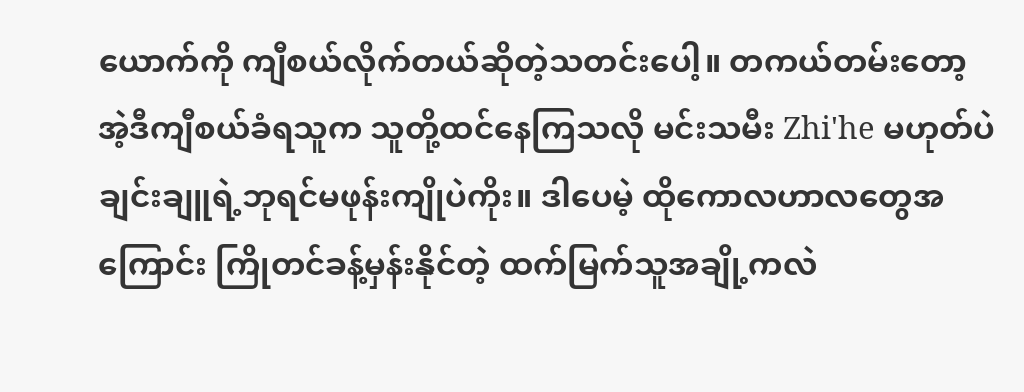ယောက်ကို ကျီစယ်လိုက်တယ်ဆိုတဲ့သတင်းပေါ့။ တကယ်တမ်းတော့ အဲ့ဒီကျီစယ်ခံရသူက သူတို့ထင်နေကြသလို မင်းသမီး Zhi'he မဟုတ်ပဲ ချင်းချူရဲ့ဘုရင်မဖုန်းကျိုပဲကိုး။ ဒါပေမဲ့ ထိုကောလဟာလတွေအကြောင်း ကြိုတင်ခန့်မှန်းနိုင်တဲ့ ထက်မြက်သူအချို့ကလဲ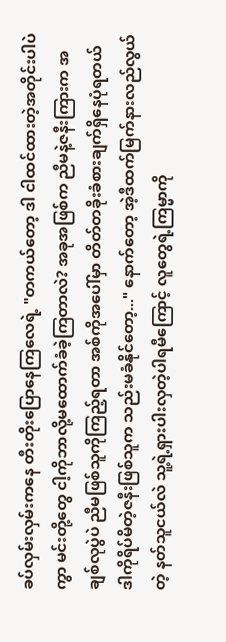ခပ်လှမ်းလှမ်းကနေ တီးတိုးပြောနေကြလေရဲ့ "တကယ်တော့ ဒါ ငါထင်ထားတဲ့အတိုင်းပါပဲကွာ မင်းတို့တွေ ငါ့ကိုဘာလို့မထောက်ခံခဲ့ကြတာလဲ? အခုအဖြစ်က ညီမနဲ့ဇနီးကြားက အချစ်လုပွဲပဲ ညီမဖြစ်သူကိုကြည့်ရတာ အစ်ကိုအပေါ်မှာ တိတ်တခိုးခံစားချက်ရှိနေပုံရတယ် ဒါကိုရိပ်မိတဲ့ဇနီးဖြစ်သူက သည်းမခံနိုင်တော့..." နောက်တော့ အဲ့ဒီထက်မြက်နားလည်လွယ်တဲ့ နတ်သူငယ်လဲ သူ့ရဲ့ရှားပါးလှတဲ့ပါရမီကြောင့် လူတွေရဲ့ကြမ္မာကို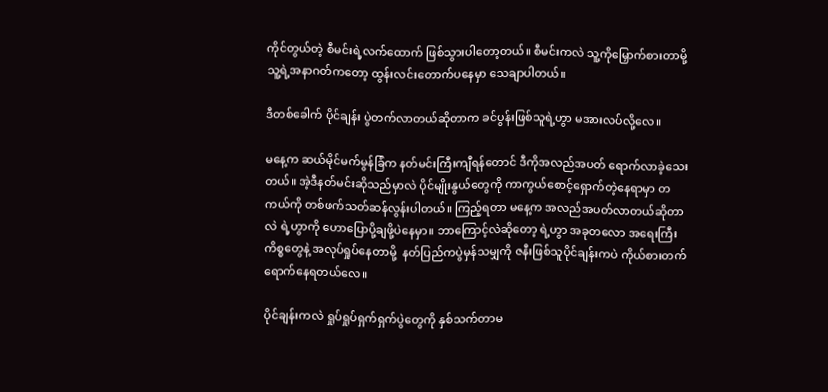ကိုင်တွယ်တဲ့ စီမင်းရဲ့လက်ထောက် ဖြစ်သွားပါတော့တယ်။ စီမင်းကလဲ သူ့ကိုမြှောက်စားတာမို့ သူ့ရဲ့အနာဂတ်ကတော့ ထွန်းလင်းတောက်ပနေမှာ သေချာပါတယ်။

ဒီတစ်ခေါက် ပိုင်ချန်း ပွဲတက်လာတယ်ဆိုတာက ခင်ပွန်းဖြစ်သူရဲ့ဟွာ မအားလပ်လို့လေ။

မနေ့က ဆယ်မိုင်မက်မွန်ခြံက နတ်မင်းကြီးကျီရန်တောင် ဒီကိုအလည်အပတ် ရောက်လာခဲ့သေးတယ်။ အဲ့ဒီနတ်မင်းဆိုသည်မှာလဲ ပိုင်မျိုးနွယ်တွေကို ကာကွယ်စောင့်ရှောက်တဲ့နေရာမှာ တကယ်ကို တစ်ဖက်သတ်ဆန်လွန်းပါတယ်။ ကြည့်ရတာ မနေ့က အလည်အပတ်လာတယ်ဆိုတာလဲ ရဲ့ဟွာကို ဟောပြောပို့ချဖို့ပဲနေမှာ။ ဘာကြောင့်လဲဆိုတော့ ရဲ့ဟွာ အခုတလော အရေးကြီးကိစ္စတွေနဲ့ အလုပ်ရှုပ်နေတာမို့  နတ်ပြည်ကပွဲမှန်သမျှကို ဇနီးဖြစ်သူပိုင်ချန်းကပဲ ကိုယ်စားတက်ရောက်နေရတယ်လေ။

ပိုင်ချန်းကလဲ ရှုပ်ရှုပ်ရှက်ရှက်ပွဲတွေကို နှစ်သက်တာမ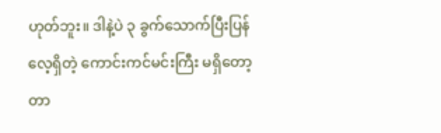ဟုတ်ဘူး။ ဒါနဲ့ပဲ ၃ ခွက်သောက်ပြီးပြန်လေ့ရှိတဲ့ ကောင်းကင်မင်းကြီး မရှိတော့တာ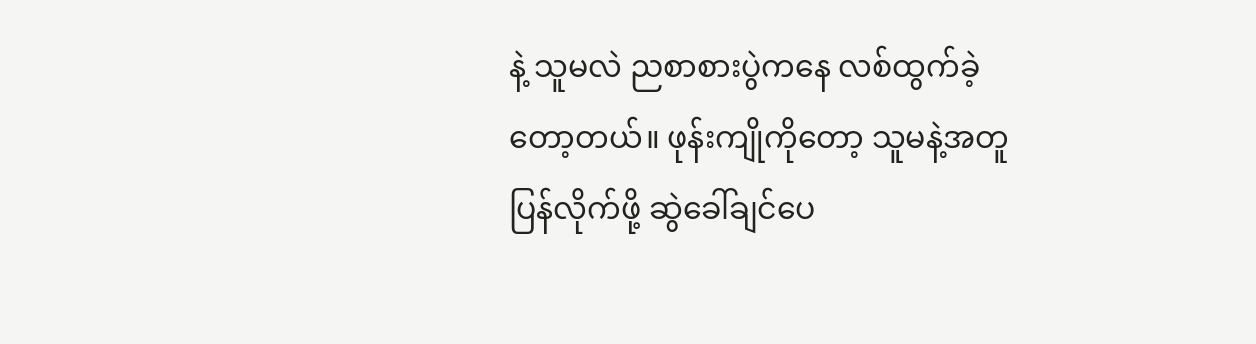နဲ့ သူမလဲ ညစာစားပွဲကနေ လစ်ထွက်ခဲ့တော့တယ်။ ဖုန်းကျိုကိုတော့ သူမနဲ့အတူပြန်လိုက်ဖို့ ဆွဲခေါ်ချင်ပေ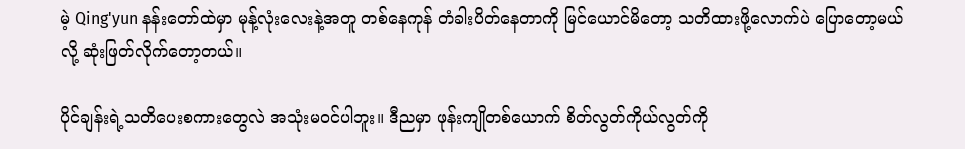မဲ့ Qing'yun နန်းတော်ထဲမှာ မုန့်လုံးလေးနဲ့အတူ တစ်နေကုန် တံခါးပိတ်နေတာကို မြင်ယောင်မိတော့ သတိထားဖို့လောက်ပဲ ပြောတော့မယ်လို့ ဆုံးဖြတ်လိုက်တော့တယ်။

ပိုင်ချန်းရဲ့သတိပေးစကားတွေလဲ အသုံးမဝင်ပါဘူး။ ဒီညမှာ ဖုန်းကျိုတစ်ယောက် စိတ်လွတ်ကိုယ်လွတ်ကို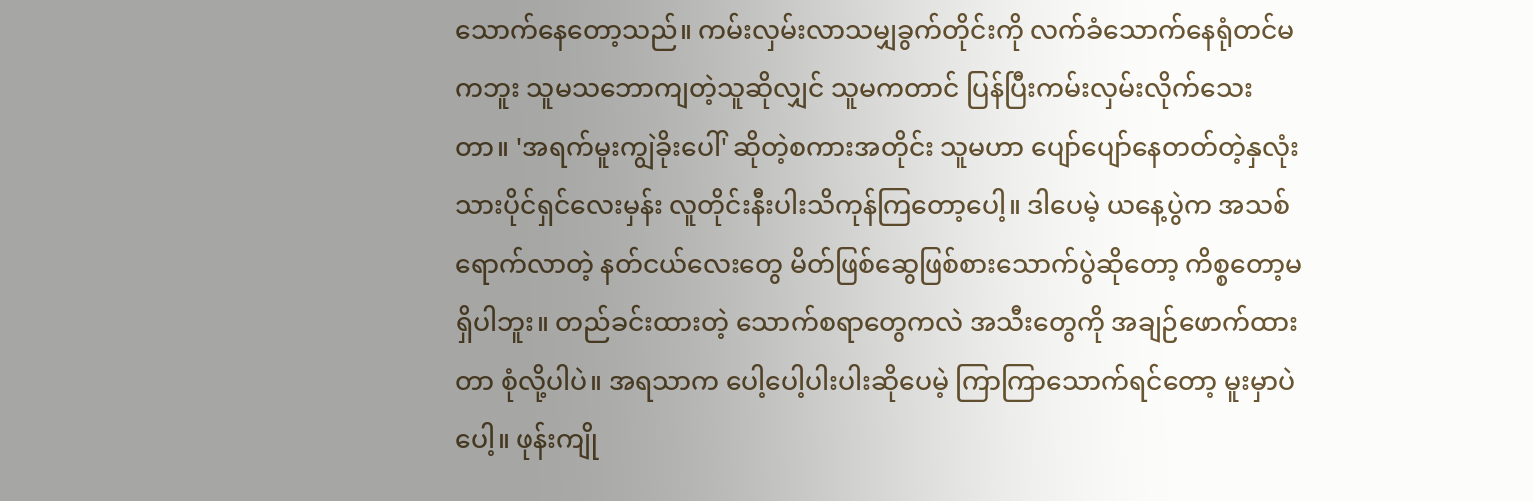သောက်နေတော့သည်။ ကမ်းလှမ်းလာသမျှခွက်တိုင်းကို လက်ခံသောက်နေရုံတင်မကဘူး သူမသဘောကျတဲ့သူဆိုလျှင် သူမကတာင် ပြန်ပြီးကမ်းလှမ်းလိုက်သေးတာ။ 'အရက်မူးကျွဲခိုးပေါ်' ဆိုတဲ့စကားအတိုင်း သူမဟာ ပျော်ပျော်နေတတ်တဲ့နှလုံးသားပိုင်ရှင်လေးမှန်း လူတိုင်းနီးပါးသိကုန်ကြတော့ပေါ့။ ဒါပေမဲ့ ယနေ့ပွဲက အသစ်ရောက်လာတဲ့ နတ်ငယ်လေးတွေ မိတ်ဖြစ်ဆွေဖြစ်စားသောက်ပွဲဆိုတော့ ကိစ္စတော့မရှိပါဘူး။ တည်ခင်းထားတဲ့ သောက်စရာတွေကလဲ အသီးတွေကို အချဉ်ဖောက်ထားတာ စုံလို့ပါပဲ။ အရသာက ပေါ့ပေါ့ပါးပါးဆိုပေမဲ့ ကြာကြာသောက်ရင်တော့ မူးမှာပဲပေါ့။ ဖုန်းကျို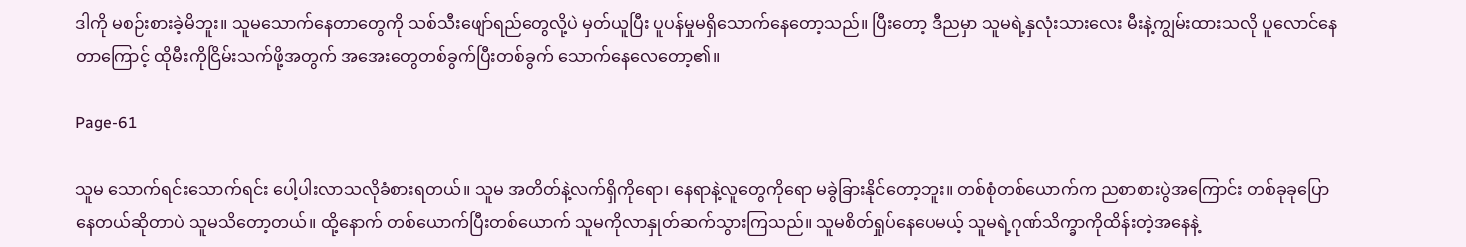ဒါကို မစဉ်းစားခဲ့မိဘူး။ သူမသောက်နေတာတွေကို သစ်သီးဖျော်ရည်တွေလို့ပဲ မှတ်ယူပြီး ပူပန်မှုမရှိသောက်နေတော့သည်။ ပြီးတော့ ဒီညမှာ သူမရဲ့နှလုံးသားလေး မီးနဲ့ကျွမ်းထားသလို ပူလောင်နေတာကြောင့် ထိုမီးကိုငြိမ်းသက်ဖို့အတွက် အအေးတွေတစ်ခွက်ပြီးတစ်ခွက် သောက်နေလေတော့၏။

Page-61

သူမ သောက်ရင်းသောက်ရင်း ပေါ့ပါးလာသလိုခံစားရတယ်။ သူမ အတိတ်နဲ့လက်ရှိကိုရော၊ နေရာနဲ့လူတွေကိုရော မခွဲခြားနိုင်တော့ဘူး။ တစ်စုံတစ်ယောက်က ညစာစားပွဲအကြောင်း တစ်ခုခုပြောနေတယ်ဆိုတာပဲ သူမသိတော့တယ်။ ထို့နောက် တစ်ယောက်ပြီးတစ်ယောက် သူမကိုလာနှုတ်ဆက်သွားကြသည်။ သူမစိတ်ရှုပ်နေပေမယ့် သူမရဲ့ဂုဏ်သိက္ခာကိုထိန်းတဲ့အနေနဲ့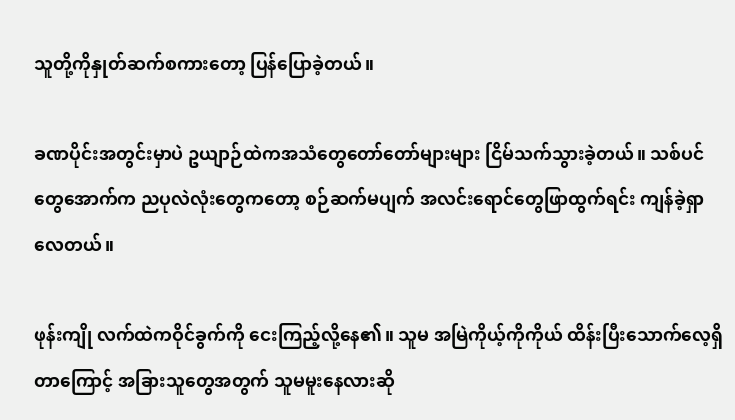သူတို့ကိုနှုတ်ဆက်စကားတော့ ပြန်ပြောခဲ့တယ်။

ခဏပိုင်းအတွင်းမှာပဲ ဥယျာဉ်ထဲကအသံတွေတော်တော်များများ ငြိမ်သက်သွားခဲ့တယ်။ သစ်ပင်တွေအောက်က ညပုလဲလုံးတွေကတော့ စဉ်ဆက်မပျက် အလင်းရောင်တွေဖြာထွက်ရင်း ကျန်ခဲ့ရှာလေတယ်။

ဖုန်းကျို လက်ထဲကဝိုင်ခွက်ကို ငေးကြည့်လို့နေ၏။ သူမ အမြဲကိုယ့်ကိုကိုယ် ထိန်းပြီးသောက်လေ့ရှိတာကြောင့် အခြားသူတွေအတွက် သူမမူးနေလားဆို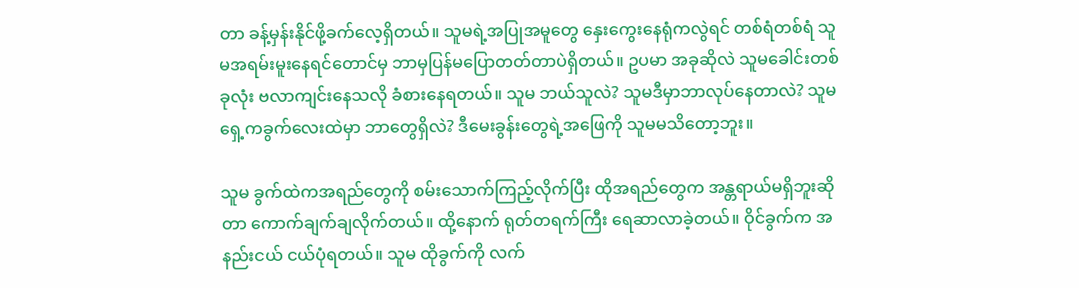တာ ခန့်မှန်းနိုင်ဖို့ခက်လေ့ရှိတယ်။ သူမရဲ့အပြုအမူတွေ နှေးကွေးနေရုံကလွဲရင် တစ်ရံတစ်ရံ သူမအရမ်းမူးနေရင်တောင်မှ ဘာမှပြန်မပြောတတ်တာပဲရှိတယ်။ ဥပမာ အခုဆိုလဲ သူမခေါင်းတစ်ခုလုံး ဗလာကျင်းနေသလို ခံစားနေရတယ်။ သူမ ဘယ်သူလဲ? သူမဒီမှာဘာလုပ်နေတာလဲ? သူမရှေ့ကခွက်လေးထဲမှာ ဘာတွေရှိလဲ? ဒီမေးခွန်းတွေရဲ့အဖြေကို သူမမသိတော့ဘူး။

သူမ ခွက်ထဲကအရည်တွေကို စမ်းသောက်ကြည့်လိုက်ပြီး ထိုအရည်တွေက အန္တရာယ်မရှိဘူးဆိုတာ ကောက်ချက်ချလိုက်တယ်။ ထို့နောက် ရုတ်တရက်ကြီး ရေဆာလာခဲ့တယ်။ ဝိုင်ခွက်က အနည်းငယ် ငယ်ပုံရတယ်။ သူမ ထိုခွက်ကို လက်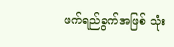ဖက်ရည်ခွက်အဖြစ် သုံး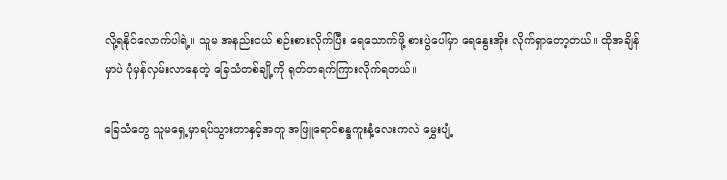လို့ရနိုင်လောက်ပါရဲ့။ သူမ အနည်းငယ် စဉ်းစားလိုက်ပြီး ရေသောက်ဖို့ စားပွဲပေါ်မှာ ရေနွေးအိုး လိုက်ရှာတော့တယ်။ ထိုအချိန်မှာပဲ ပုံမှန်လှမ်းလာနေတဲ့ ခြေသံတစ်ချို့ကို ရုတ်တရက်ကြားလိုက်ရတယ်။

ခြေသံတွေ သူမရှေ့မှာရပ်သွားတာနှင့်အတူ အဖြူရောင်စန္ဒကူးနံ့လေးကလဲ မွှေးပျံ့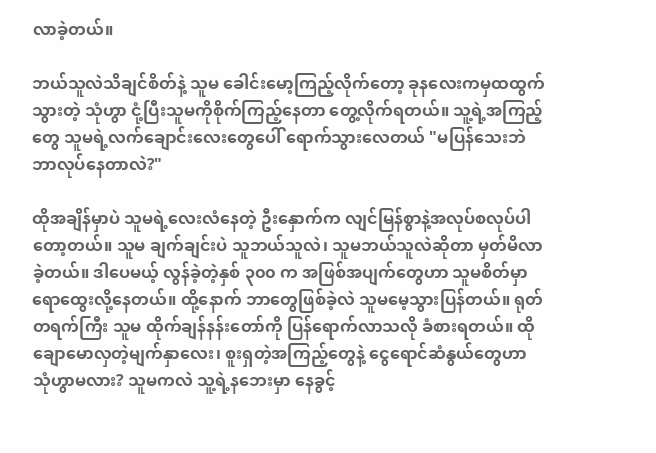လာခဲ့တယ်။

ဘယ်သူလဲသိချင်စိတ်နဲ့ သူမ ခေါင်းမော့ကြည့်လိုက်တော့ ခုနလေးကမှထထွက်သွားတဲ့ သုံဟွာ ငုံ့ပြီးသူမကိုစိုက်ကြည့်နေတာ တွေ့လိုက်ရတယ်။ သူ့ရဲ့အကြည့်တွေ သူမရဲ့လက်ချောင်းလေးတွေပေါ် ရောက်သွားလေတယ် "မပြန်သေးဘဲ ဘာလုပ်နေတာလဲ?"

ထိုအချိန်မှာပဲ သူမရဲ့လေးလံနေတဲ့ ဦးနှောက်က လျင်မြန်စွာနဲ့အလုပ်စလုပ်ပါတော့တယ်။ သူမ ချက်ချင်းပဲ သူဘယ်သူလဲ၊ သူမဘယ်သူလဲဆိုတာ မှတ်မိလာခဲ့တယ်။ ဒါပေမယ့် လွန်ခဲ့တဲ့နှစ် ၃၀၀ က အဖြစ်အပျက်တွေဟာ သူမစိတ်မှာ ရောထွေးလို့နေတယ်။ ထို့နောက် ဘာတွေဖြစ်ခဲ့လဲ သူမမေ့သွားပြန်တယ်။ ရုတ်တရက်ကြီး သူမ ထိုက်ချန်နန်းတော်ကို ပြန်ရောက်လာသလို ခံစားရတယ်။ ထိုချောမောလှတဲ့မျက်နှာလေး၊ စူးရှတဲ့အကြည့်တွေနဲ့ ငွေရောင်ဆံနွယ်တွေဟာ သုံဟွာမလား? သူမကလဲ သူ့ရဲ့နဘေးမှာ နေခွင့်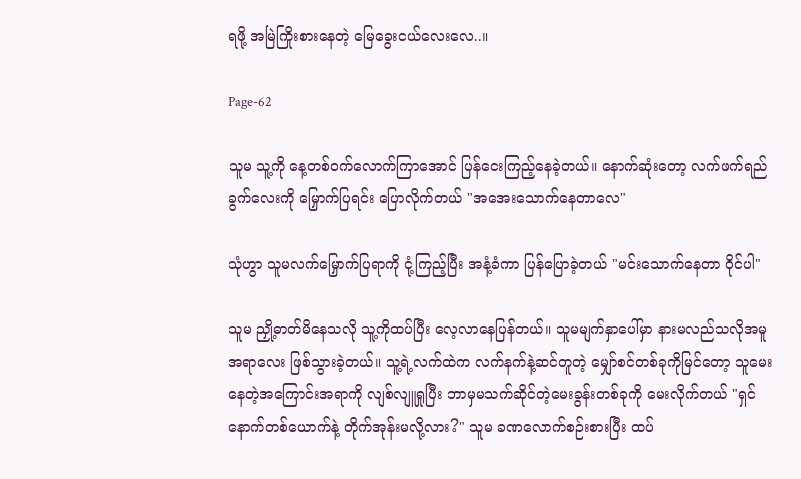ရဖို့ အမြဲကြိုးစားနေတဲ့ မြေခွေးငယ်လေးလေ..။

Page-62

သူမ သူ့ကို နေ့တစ်ဝက်လောက်ကြာအောင် ပြန်ငေးကြည့်နေခဲ့တယ်။ နောက်ဆုံးတော့ လက်ဖက်ရည်ခွက်လေးကို မြှောက်ပြရင်း ပြောလိုက်တယ် "အအေးသောက်နေတာလေ"

သုံဟွာ သူမလက်မြှောက်ပြရာကို ငုံ့ကြည့်ပြီး အနံ့ခံကာ ပြန်ပြောခဲ့တယ် "မင်းသောက်နေတာ ဝိုင်ပါ"

သူမ ညှို့ဓာတ်မိနေသလို သူ့ကိုထပ်ပြီး လေ့လာနေပြန်တယ်။ သူမမျက်နှာပေါ်မှာ နားမလည်သလိုအမူအရာလေး ဖြစ်သွားခဲ့တယ်။ သူ့ရဲ့လက်ထဲက လက်နက်နဲ့ဆင်တူတဲ့ မျှော်စင်တစ်ခုကိုမြင်တော့ သူမေးနေတဲ့အကြောင်းအရာကို လျစ်လျူရှုပြီး ဘာမှမသက်ဆိုင်တဲ့မေးခွန်းတစ်ခုကို မေးလိုက်တယ် "ရှင် နောက်တစ်ယောက်နဲ့ တိုက်အုန်းမလို့လား?" သူမ ခဏလောက်စဉ်းစားပြီး ထပ်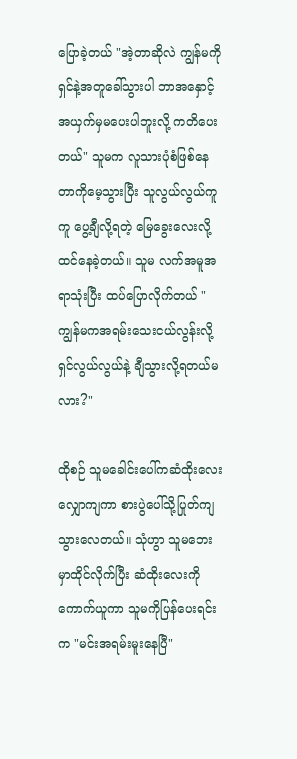ပြောခဲ့တယ် "အဲ့တာဆိုလဲ ကျွန်မကို ရှင်နဲ့အတူခေါ်သွားပါ ဘာအနှောင့်အယှက်မှမပေးပါဘူးလို့ ကတိပေးတယ်" သူမက လူသားပုံစံဖြစ်နေတာကိုမေ့သွားပြီး သူလွယ်လွယ်ကူကူ ပွေ့ချီလို့ရတဲ့ မြေခွေးလေးလို့ထင်နေခဲ့တယ်။ သူမ လက်အမူအရာသုံးပြီး ထပ်ပြောလိုက်တယ် "ကျွန်မကအရမ်းသေးငယ်လွန်းလို့ ရှင်လွယ်လွယ်နဲ့ ချီသွားလို့ရတယ်မလား?"

ထိုစဉ် သူမခေါင်းပေါ်ကဆံထိုးလေး လျှောကျကာ စားပွဲပေါ်သို့ပြုတ်ကျသွားလေတယ်။ သုံဟွာ သူမဘေးမှာထိုင်လိုက်ပြီး ဆံထိုးလေးကိုကောက်ယူကာ သူမကိုပြန်ပေးရင်းက "မင်းအရမ်းမူးနေပြီ"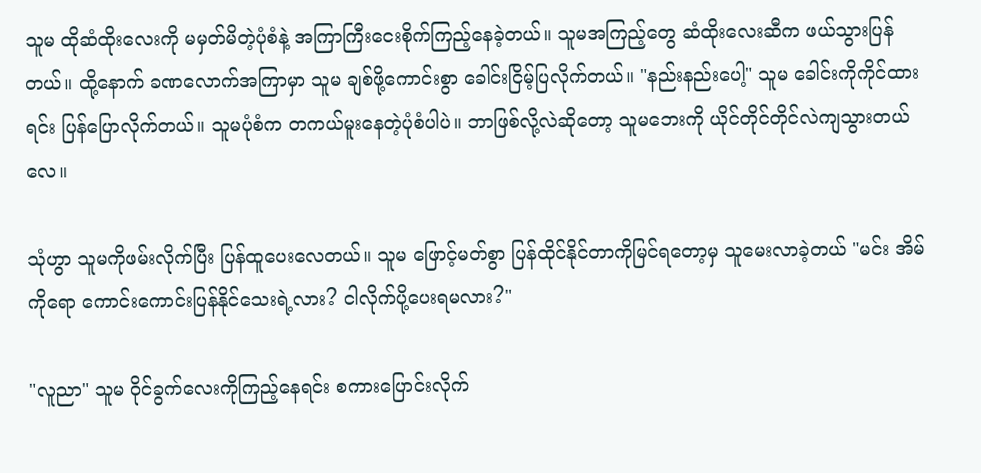သူမ ထိုဆံထိုးလေးကို မမှတ်မိတဲ့ပုံစံနဲ့ အကြာကြီးငေးစိုက်ကြည့်နေခဲ့တယ်။ သူမအကြည့်တွေ ဆံထိုးလေးဆီက ဖယ်သွားပြန်တယ်။ ထို့နောက် ခဏလောက်အကြာမှာ သူမ ချစ်ဖို့ကောင်းစွာ ခေါင်းငြိမ့်ပြလိုက်တယ်။ "နည်းနည်းပေါ့" သူမ ခေါင်းကိုကိုင်ထားရင်း ပြန်ပြောလိုက်တယ်။ သူမပုံစံက တကယ်မူးနေတဲ့ပုံစံပါပဲ။ ဘာဖြစ်လို့လဲဆိုတော့ သူမဘေးကို ယိုင်တိုင်တိုင်လဲကျသွားတယ်လေ။

သုံဟွာ သူမကိုဖမ်းလိုက်ပြီး ပြန်ထူပေးလေတယ်။ သူမ ဖြောင့်မတ်စွာ ပြန်ထိုင်နိုင်တာကိုမြင်ရတော့မှ သူမေးလာခဲ့တယ် "မင်း အိမ်ကိုရော ကောင်းကောင်းပြန်နိုင်သေးရဲ့လား? ငါလိုက်ပို့ပေးရမလား?"

"လူညာ" သူမ ဝိုင်ခွက်လေးကိုကြည့်နေရင်း စကားပြောင်းလိုက်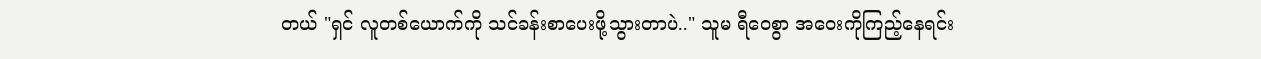တယ် "ရှင် လူတစ်ယောက်ကို သင်ခန်းစာပေးဖို့သွားတာပဲ.." သူမ ရီဝေစွာ အဝေးကိုကြည့်နေရင်း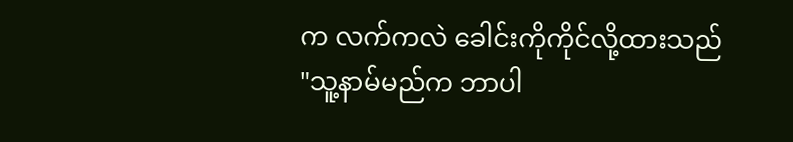က လက်ကလဲ ခေါင်းကိုကိုင်လို့ထားသည် "သူ့နာမ်မည်က ဘာပါ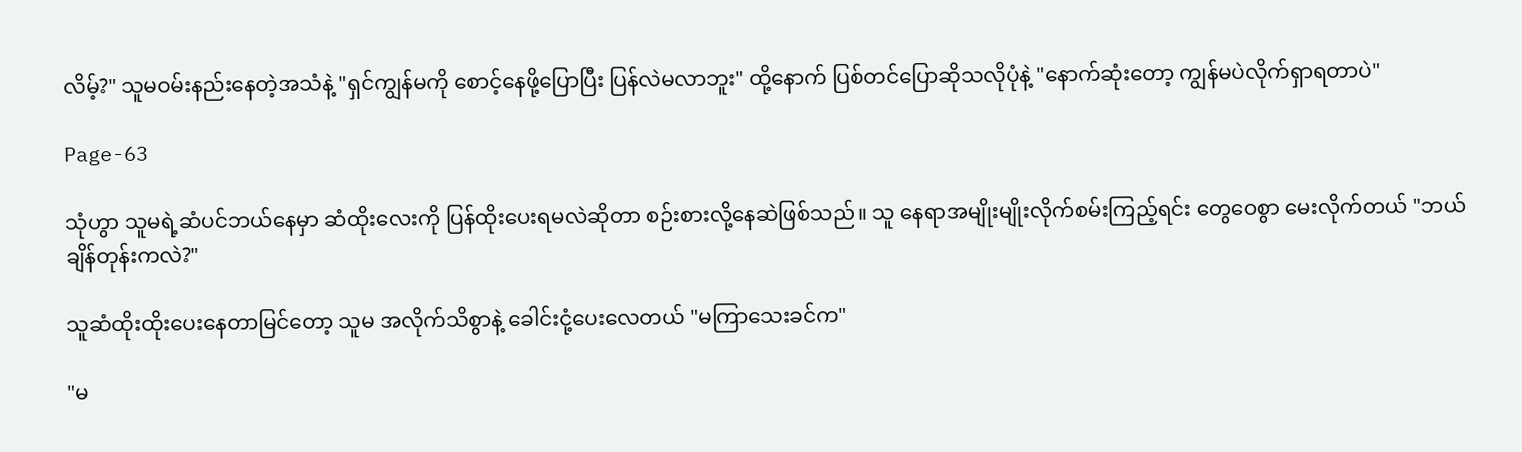လိမ့်?" သူမဝမ်းနည်းနေတဲ့အသံနဲ့ "ရှင်ကျွန်မကို စောင့်နေဖို့ပြောပြီး ပြန်လဲမလာဘူး" ထို့နောက် ပြစ်တင်ပြောဆိုသလိုပုံနဲ့ "နောက်ဆုံးတော့ ကျွန်မပဲလိုက်ရှာရတာပဲ"

Page-63

သုံဟွာ သူမရဲ့ဆံပင်ဘယ်နေမှာ ဆံထိုးလေးကို ပြန်ထိုးပေးရမလဲဆိုတာ စဉ်းစားလို့နေဆဲဖြစ်သည်။ သူ နေရာအမျိုးမျိုးလိုက်စမ်းကြည့်ရင်း တွေဝေစွာ မေးလိုက်တယ် "ဘယ်ချိန်တုန်းကလဲ?"

သူဆံထိုးထိုးပေးနေတာမြင်တော့ သူမ အလိုက်သိစွာနဲ့ ခေါင်းငုံ့ပေးလေတယ် "မကြာသေးခင်က"

"မ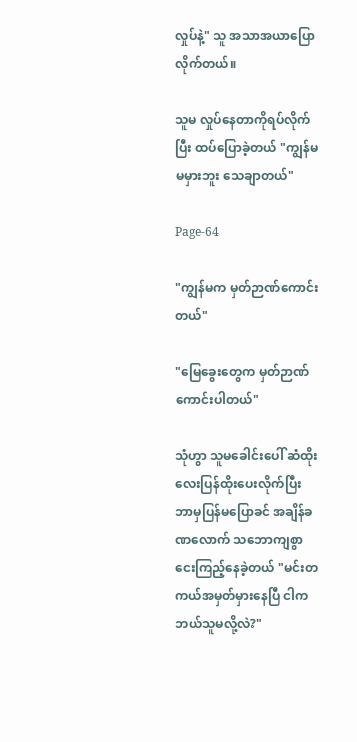လှုပ်နဲ့" သူ အသာအယာပြောလိုက်တယ်။

သူမ လှုပ်နေတာကိုရပ်လိုက်ပြီး ထပ်ပြောခဲ့တယ် "ကျွန်မ မမှားဘူး သေချာတယ်"

Page-64

"ကျွန်မက မှတ်ဉာဏ်ကောင်းတယ်"

"မြေခွေးတွေက မှတ်ဉာဏ်ကောင်းပါတယ်"

သုံဟွာ သူမခေါင်းပေါ် ဆံထိုးလေးပြန်ထိုးပေးလိုက်ပြီး ဘာမှပြန်မပြောခင် အချိန်ခဏလောက် သဘောကျစွာ ငေးကြည့်နေခဲ့တယ် "မင်းတကယ်အမှတ်မှားနေပြီ ငါကဘယ်သူမလို့လဲ?"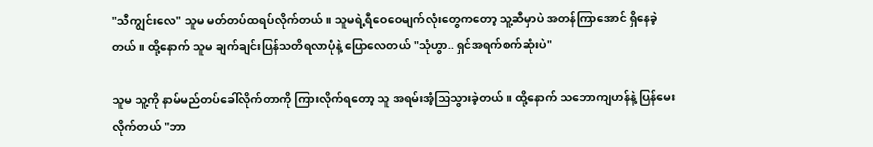"သီကျွင်းလေ" သူမ မတ်တပ်ထရပ်လိုက်တယ်။ သူမရဲ့ရီဝေဝေမျက်လုံးတွေကတော့ သူ့ဆီမှာပဲ အတန်ကြာအောင် ရှိနေခဲ့တယ်။ ထို့နောက် သူမ ချက်ချင်းပြန်သတိရလာပုံနဲ့ ပြောလေတယ် "သုံဟွာ.. ရှင်အရက်စက်ဆုံးပဲ"

သူမ သူ့ကို နာမ်မည်တပ်ခေါ်လိုက်တာကို ကြားလိုက်ရတော့ သူ အရမ်းအံ့သြသွားခဲ့တယ်။ ထို့နောက် သဘောကျဟန်နဲ့ ပြန်မေးလိုက်တယ် "ဘာ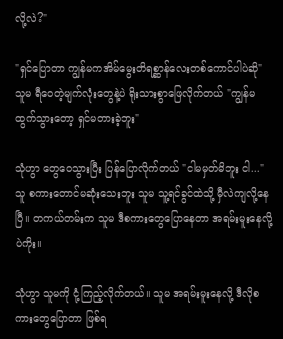လို့လဲ?"

"ရှင်ပြောတာ ကျွန်မကအိမ်မွေးတိရစ္ဆာန်လေးတစ်ကောင်ပါပဲဆို" သူမ ရီဝေတဲ့မျက်လုံးတွေနဲ့ပဲ ရိုးသားစွာဖြေလိုက်တယ် "ကျွန်မထွက်သွားတော့ ရှင်မတားခဲ့ဘူး"

သုံဟွာ တွေဝေသွားပြီး ပြန်ပြောလိုက်တယ် "ငါမမှတ်မိဘူး ငါ..." သူ စကားတောင်မဆုံးသေးဘူး သူမ သူ့ရင်ခွင်ထဲသို့ မှီလဲကျလို့နေပြီ။ တကယ်တမ်းက သူမ ဒီစကားတွေပြောနေတာ အရမ်းမူးနေလို့ပဲကိုး။

သုံဟွာ သူမကို ငုံ့ကြည့်လိုက်တယ်။ သူမ အရမ်းမူးနေလို့ ဒီလိုစကားတွေပြောတာ ဖြစ်ရ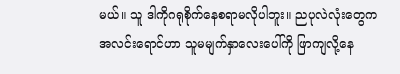မယ်။ သူ ဒါကိုဂရုစိုက်နေစရာမလိုပါဘူး။ ညပုလဲလုံးတွေက အလင်းရောင်ဟာ သူမမျက်နှာလေးပေါ်ကို ဖြာကျလို့နေ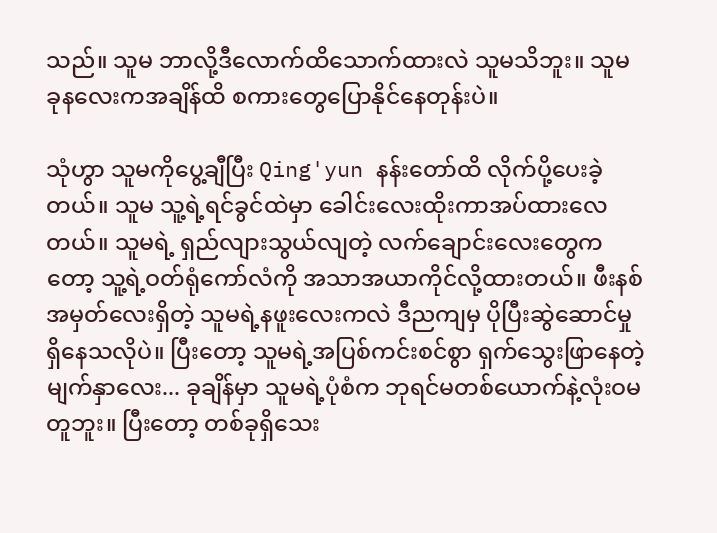သည်။ သူမ ဘာလို့ဒီလောက်ထိသောက်ထားလဲ သူမသိဘူး။ သူမ ခုနလေးကအချိန်ထိ စကားတွေပြောနိုင်နေတုန်းပဲ။

သုံဟွာ သူမကိုပွေ့ချီပြီး Qing'yun နန်းတော်ထိ လိုက်ပို့ပေးခဲ့တယ်။ သူမ သူ့ရဲ့ရင်ခွင်ထဲမှာ ခေါင်းလေးထိုးကာအပ်ထားလေတယ်။ သူမရဲ့ ရှည်လျားသွယ်လျတဲ့ လက်ချောင်းလေးတွေကတော့ သူ့ရဲ့ဝတ်ရုံကော်လံကို အသာအယာကိုင်လို့ထားတယ်။ ဖီးနစ်အမှတ်လေးရှိတဲ့ သူမရဲ့နဖူးလေးကလဲ ဒီညကျမှ ပိုပြီးဆွဲဆောင်မှုရှိနေသလိုပဲ။ ပြီးတော့ သူမရဲ့အပြစ်ကင်းစင်စွာ ရှက်သွေးဖြာနေတဲ့မျက်နှာလေး... ခုချိန်မှာ သူမရဲ့ပုံစံက ဘုရင်မတစ်ယောက်နဲ့လုံးဝမတူဘူး။ ပြီးတော့ တစ်ခုရှိသေး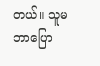တယ်။ သူမဘာပြော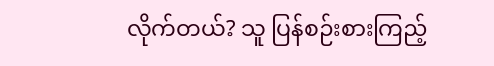လိုက်တယ်? သူ ပြန်စဉ်းစားကြည့်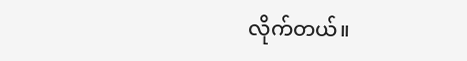လိုက်တယ်။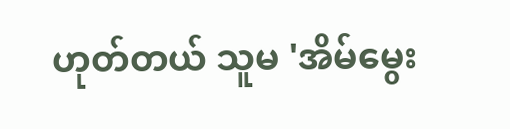ဟုတ်တယ် သူမ 'အိမ်မွေး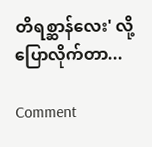တိရစ္ဆာန်လေး' လို့ပြောလိုက်တာ...

Comment